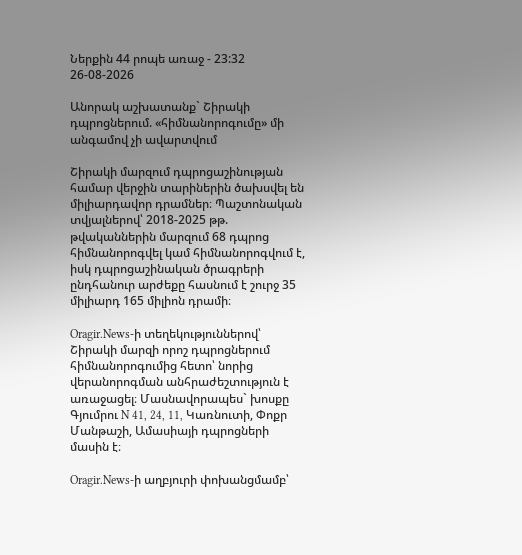Ներքին 44 րոպե առաջ - 23:32 26-08-2026

Անորակ աշխատանք` Շիրակի դպրոցներում. «հիմնանորոգումը» մի անգամով չի ավարտվում

Շիրակի մարզում դպրոցաշինության համար վերջին տարիներին ծախսվել են միլիարդավոր դրամներ։ Պաշտոնական տվյալներով՝ 2018-2025 թթ. թվականներին մարզում 68 դպրոց հիմնանորոգվել կամ հիմնանորոգվում է, իսկ դպրոցաշինական ծրագրերի ընդհանուր արժեքը հասնում է շուրջ 35 միլիարդ 165 միլիոն դրամի։

Oragir.News-ի տեղեկություններով՝ Շիրակի մարզի որոշ դպրոցներում հիմնանորոգումից հետո՝ նորից վերանորոգման անհրաժեշտություն է առաջացել։ Մասնավորապես` խոսքը Գյումրու N 41, 24, 11, Կառնուտի, Փոքր Մանթաշի, Ամասիայի դպրոցների մասին է։

Oragir.News-ի աղբյուրի փոխանցմամբ՝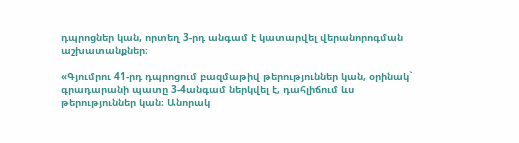դպրոցներ կան, որտեղ 3-րդ անգամ է կատարվել վերանորոգման աշխատանքներ։

«Գյումրու 41-րդ դպրոցում բազմաթիվ թերություններ կան, օրինակ` գրադարանի պատը 3-4անգամ ներկվել է, դահլիճում ևս թերություններ կան։ Անորակ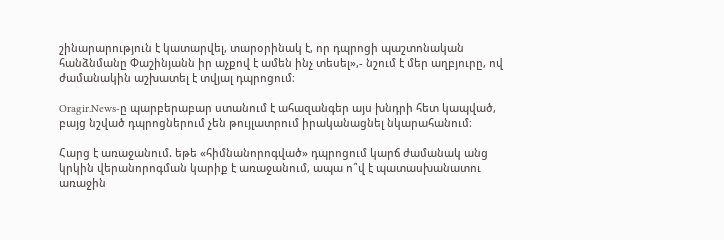շինարարություն է կատարվել, տարօրինակ է, որ դպրոցի պաշտոնական հանձնմանը Փաշինյանն իր աչքով է ամեն ինչ տեսել»,- նշում է մեր աղբյուրը, ով ժամանակին աշխատել է տվյալ դպրոցում։

Oragir.News-ը պարբերաբար ստանում է ահազանգեր այս խնդրի հետ կապված, բայց նշված դպրոցներում չեն թույլատրում իրականացնել նկարահանում։

Հարց է առաջանում. եթե «հիմնանորոգված» դպրոցում կարճ ժամանակ անց կրկին վերանորոգման կարիք է առաջանում, ապա ո՞վ է պատասխանատու առաջին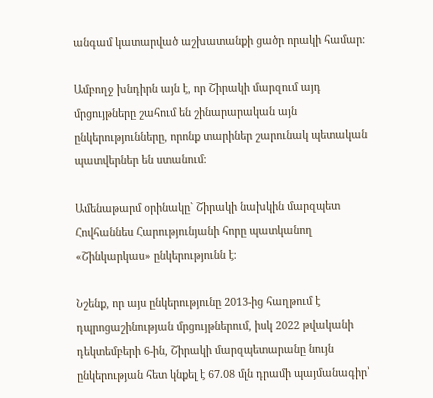անգամ կատարված աշխատանքի ցածր որակի համար։

Ամբողջ խնդիրն այն է, որ Շիրակի մարզում այդ մրցույթները շահում են շինարարական այն ընկերությունները, որոնք տարիներ շարունակ պետական պատվերներ են ստանում։

Ամենաթարմ օրինակը` Շիրակի նախկին մարզպետ Հովհաննես Հարությունյանի հորը պատկանող «Շինկարկաս» ընկերությունն է։

Նշենք, որ այս ընկերությունը 2013-ից հաղթում է դպրոցաշինության մրցույթներում, իսկ 2022 թվականի դեկտեմբերի 6-ին, Շիրակի մարզպետարանը նույն ընկերության հետ կնքել է 67.08 մլն դրամի պայմանագիր՝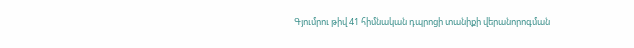Գյումրու թիվ 41 հիմնական դպրոցի տանիքի վերանորոգման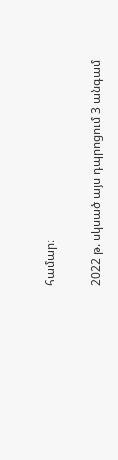համար։

2022 թ. սկսած այս դպրոցում 3 անգամ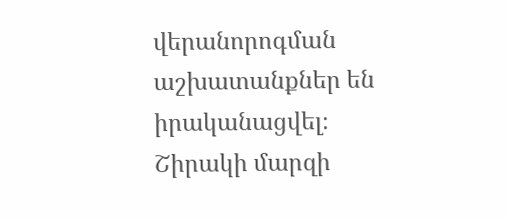վերանորոգման աշխատանքներ են իրականացվել։
Շիրակի մարզի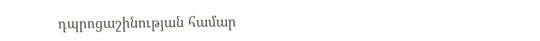դպրոցաշինության համար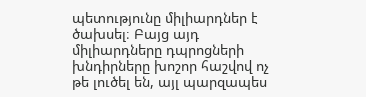պետությունը միլիարդներ է ծախսել։ Բայց այդ միլիարդները դպրոցների խնդիրները խոշոր հաշվով ոչ թե լուծել են, այլ պարզապես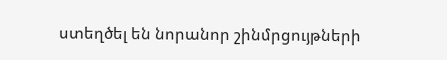ստեղծել են նորանոր շինմրցույթների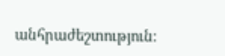անհրաժեշտություն։